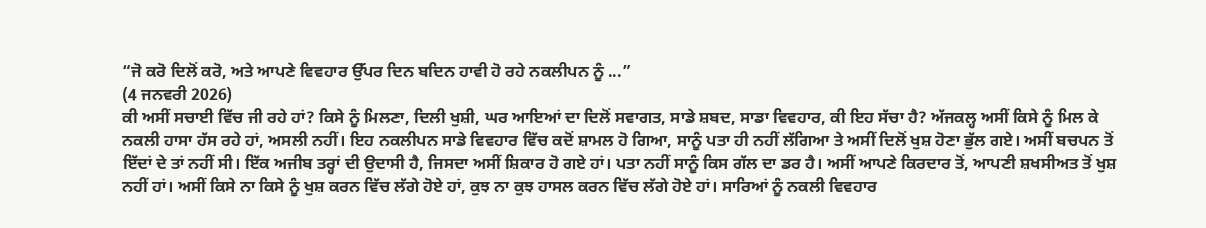“ਜੋ ਕਰੋ ਦਿਲੋਂ ਕਰੋ, ਅਤੇ ਆਪਣੇ ਵਿਵਹਾਰ ਉੱਪਰ ਦਿਨ ਬਦਿਨ ਹਾਵੀ ਹੋ ਰਹੇ ਨਕਲੀਪਨ ਨੂੰ ...”
(4 ਜਨਵਰੀ 2026)
ਕੀ ਅਸੀਂ ਸਚਾਈ ਵਿੱਚ ਜੀ ਰਹੇ ਹਾਂ? ਕਿਸੇ ਨੂੰ ਮਿਲਣਾ, ਦਿਲੀ ਖੁਸ਼ੀ, ਘਰ ਆਇਆਂ ਦਾ ਦਿਲੋਂ ਸਵਾਗਤ, ਸਾਡੇ ਸ਼ਬਦ, ਸਾਡਾ ਵਿਵਹਾਰ, ਕੀ ਇਹ ਸੱਚਾ ਹੈ? ਅੱਜਕਲ੍ਹ ਅਸੀਂ ਕਿਸੇ ਨੂੰ ਮਿਲ ਕੇ ਨਕਲੀ ਹਾਸਾ ਹੱਸ ਰਹੇ ਹਾਂ, ਅਸਲੀ ਨਹੀਂ। ਇਹ ਨਕਲੀਪਨ ਸਾਡੇ ਵਿਵਹਾਰ ਵਿੱਚ ਕਦੋਂ ਸ਼ਾਮਲ ਹੋ ਗਿਆ, ਸਾਨੂੰ ਪਤਾ ਹੀ ਨਹੀਂ ਲੱਗਿਆ ਤੇ ਅਸੀਂ ਦਿਲੋਂ ਖੁਸ਼ ਹੋਣਾ ਭੁੱਲ ਗਏ। ਅਸੀਂ ਬਚਪਨ ਤੋਂ ਇੱਦਾਂ ਦੇ ਤਾਂ ਨਹੀਂ ਸੀ। ਇੱਕ ਅਜੀਬ ਤਰ੍ਹਾਂ ਦੀ ਉਦਾਸੀ ਹੈ, ਜਿਸਦਾ ਅਸੀਂ ਸ਼ਿਕਾਰ ਹੋ ਗਏ ਹਾਂ। ਪਤਾ ਨਹੀਂ ਸਾਨੂੰ ਕਿਸ ਗੱਲ ਦਾ ਡਰ ਹੈ। ਅਸੀਂ ਆਪਣੇ ਕਿਰਦਾਰ ਤੋਂ, ਆਪਣੀ ਸ਼ਖਸੀਅਤ ਤੋਂ ਖੁਸ਼ ਨਹੀਂ ਹਾਂ। ਅਸੀਂ ਕਿਸੇ ਨਾ ਕਿਸੇ ਨੂੰ ਖੁਸ਼ ਕਰਨ ਵਿੱਚ ਲੱਗੇ ਹੋਏ ਹਾਂ, ਕੁਝ ਨਾ ਕੁਝ ਹਾਸਲ ਕਰਨ ਵਿੱਚ ਲੱਗੇ ਹੋਏ ਹਾਂ। ਸਾਰਿਆਂ ਨੂੰ ਨਕਲੀ ਵਿਵਹਾਰ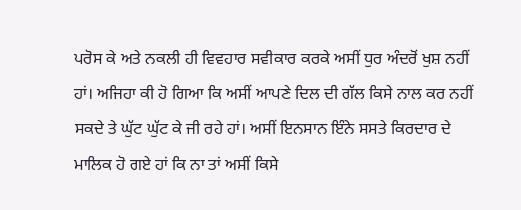ਪਰੋਸ ਕੇ ਅਤੇ ਨਕਲੀ ਹੀ ਵਿਵਹਾਰ ਸਵੀਕਾਰ ਕਰਕੇ ਅਸੀਂ ਧੁਰ ਅੰਦਰੋਂ ਖੁਸ਼ ਨਹੀਂ ਹਾਂ। ਅਜਿਹਾ ਕੀ ਹੋ ਗਿਆ ਕਿ ਅਸੀਂ ਆਪਣੇ ਦਿਲ ਦੀ ਗੱਲ ਕਿਸੇ ਨਾਲ ਕਰ ਨਹੀਂ ਸਕਦੇ ਤੇ ਘੁੱਟ ਘੁੱਟ ਕੇ ਜੀ ਰਹੇ ਹਾਂ। ਅਸੀਂ ਇਨਸਾਨ ਇੰਨੇ ਸਸਤੇ ਕਿਰਦਾਰ ਦੇ ਮਾਲਿਕ ਹੋ ਗਏ ਹਾਂ ਕਿ ਨਾ ਤਾਂ ਅਸੀਂ ਕਿਸੇ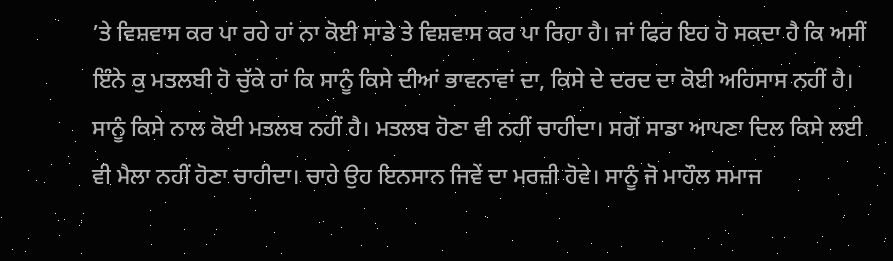’ਤੇ ਵਿਸ਼ਵਾਸ ਕਰ ਪਾ ਰਹੇ ਹਾਂ ਨਾ ਕੋਈ ਸਾਡੇ ਤੇ ਵਿਸ਼ਵਾਸ ਕਰ ਪਾ ਰਿਹਾ ਹੈ। ਜਾਂ ਫਿਰ ਇਹ ਹੋ ਸਕਦਾ ਹੈ ਕਿ ਅਸੀਂ ਇੰਨੇ ਕੁ ਮਤਲਬੀ ਹੋ ਚੁੱਕੇ ਹਾਂ ਕਿ ਸਾਨੂੰ ਕਿਸੇ ਦੀਆਂ ਭਾਵਨਾਵਾਂ ਦਾ, ਕਿਸੇ ਦੇ ਦਰਦ ਦਾ ਕੋਈ ਅਹਿਸਾਸ ਨਹੀਂ ਹੈ। ਸਾਨੂੰ ਕਿਸੇ ਨਾਲ ਕੋਈ ਮਤਲਬ ਨਹੀਂ ਹੈ। ਮਤਲਬ ਹੋਣਾ ਵੀ ਨਹੀਂ ਚਾਹੀਦਾ। ਸਗੋਂ ਸਾਡਾ ਆਪਣਾ ਦਿਲ ਕਿਸੇ ਲਈ ਵੀ ਮੈਲਾ ਨਹੀਂ ਹੋਣਾ ਚਾਹੀਦਾ। ਚਾਹੇ ਉਹ ਇਨਸਾਨ ਜਿਵੇਂ ਦਾ ਮਰਜ਼ੀ ਹੋਵੇ। ਸਾਨੂੰ ਜੋ ਮਾਹੌਲ ਸਮਾਜ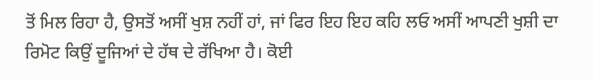ਤੋਂ ਮਿਲ ਰਿਹਾ ਹੈ, ਉਸਤੋਂ ਅਸੀਂ ਖੁਸ਼ ਨਹੀਂ ਹਾਂ, ਜਾਂ ਫਿਰ ਇਹ ਇਹ ਕਹਿ ਲਓ ਅਸੀਂ ਆਪਣੀ ਖੁਸ਼ੀ ਦਾ ਰਿਮੋਟ ਕਿਉਂ ਦੂਜਿਆਂ ਦੇ ਹੱਥ ਦੇ ਰੱਖਿਆ ਹੈ। ਕੋਈ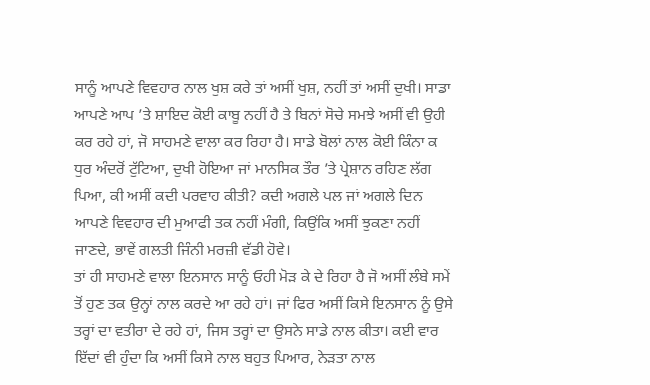ਸਾਨੂੰ ਆਪਣੇ ਵਿਵਹਾਰ ਨਾਲ ਖੁਸ਼ ਕਰੇ ਤਾਂ ਅਸੀਂ ਖੁਸ਼, ਨਹੀਂ ਤਾਂ ਅਸੀਂ ਦੁਖੀ। ਸਾਡਾ ਆਪਣੇ ਆਪ ’ਤੇ ਸ਼ਾਇਦ ਕੋਈ ਕਾਬੂ ਨਹੀਂ ਹੈ ਤੇ ਬਿਨਾਂ ਸੋਚੇ ਸਮਝੇ ਅਸੀਂ ਵੀ ਉਹੀ ਕਰ ਰਹੇ ਹਾਂ, ਜੋ ਸਾਹਮਣੇ ਵਾਲਾ ਕਰ ਰਿਹਾ ਹੈ। ਸਾਡੇ ਬੋਲਾਂ ਨਾਲ ਕੋਈ ਕਿੰਨਾ ਕ ਧੁਰ ਅੰਦਰੋਂ ਟੁੱਟਿਆ, ਦੁਖੀ ਹੋਇਆ ਜਾਂ ਮਾਨਸਿਕ ਤੌਰ ’ਤੇ ਪ੍ਰੇਸ਼ਾਨ ਰਹਿਣ ਲੱਗ ਪਿਆ, ਕੀ ਅਸੀਂ ਕਦੀ ਪਰਵਾਹ ਕੀਤੀ? ਕਦੀ ਅਗਲੇ ਪਲ ਜਾਂ ਅਗਲੇ ਦਿਨ ਆਪਣੇ ਵਿਵਹਾਰ ਦੀ ਮੁਆਫੀ ਤਕ ਨਹੀਂ ਮੰਗੀ, ਕਿਉਂਕਿ ਅਸੀਂ ਝੁਕਣਾ ਨਹੀਂ ਜਾਣਦੇ, ਭਾਵੇਂ ਗਲਤੀ ਜਿੰਨੀ ਮਰਜ਼ੀ ਵੱਡੀ ਹੋਵੇ।
ਤਾਂ ਹੀ ਸਾਹਮਣੇ ਵਾਲਾ ਇਨਸਾਨ ਸਾਨੂੰ ਓਹੀ ਮੋੜ ਕੇ ਦੇ ਰਿਹਾ ਹੈ ਜੋ ਅਸੀਂ ਲੰਬੇ ਸਮੇਂ ਤੋਂ ਹੁਣ ਤਕ ਉਨ੍ਹਾਂ ਨਾਲ ਕਰਦੇ ਆ ਰਹੇ ਹਾਂ। ਜਾਂ ਫਿਰ ਅਸੀਂ ਕਿਸੇ ਇਨਸਾਨ ਨੂੰ ਉਸੇ ਤਰ੍ਹਾਂ ਦਾ ਵਤੀਰਾ ਦੇ ਰਹੇ ਹਾਂ, ਜਿਸ ਤਰ੍ਹਾਂ ਦਾ ਉਸਨੇ ਸਾਡੇ ਨਾਲ ਕੀਤਾ। ਕਈ ਵਾਰ ਇੱਦਾਂ ਵੀ ਹੁੰਦਾ ਕਿ ਅਸੀਂ ਕਿਸੇ ਨਾਲ ਬਹੁਤ ਪਿਆਰ, ਨੇੜਤਾ ਨਾਲ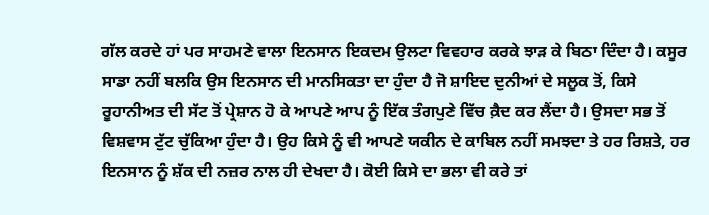ਗੱਲ ਕਰਦੇ ਹਾਂ ਪਰ ਸਾਹਮਣੇ ਵਾਲਾ ਇਨਸਾਨ ਇਕਦਮ ਉਲਟਾ ਵਿਵਹਾਰ ਕਰਕੇ ਝਾੜ ਕੇ ਬਿਠਾ ਦਿੰਦਾ ਹੈ। ਕਸੂਰ ਸਾਡਾ ਨਹੀਂ ਬਲਕਿ ਉਸ ਇਨਸਾਨ ਦੀ ਮਾਨਸਿਕਤਾ ਦਾ ਹੁੰਦਾ ਹੈ ਜੋ ਸ਼ਾਇਦ ਦੁਨੀਆਂ ਦੇ ਸਲੂਕ ਤੋਂ, ਕਿਸੇ ਰੂਹਾਨੀਅਤ ਦੀ ਸੱਟ ਤੋਂ ਪ੍ਰੇਸ਼ਾਨ ਹੋ ਕੇ ਆਪਣੇ ਆਪ ਨੂੰ ਇੱਕ ਤੰਗਪੁਣੇ ਵਿੱਚ ਕ਼ੈਦ ਕਰ ਲੈਂਦਾ ਹੈ। ਉਸਦਾ ਸਭ ਤੋਂ ਵਿਸ਼ਵਾਸ ਟੁੱਟ ਚੁੱਕਿਆ ਹੁੰਦਾ ਹੈ। ਉਹ ਕਿਸੇ ਨੂੰ ਵੀ ਆਪਣੇ ਯਕੀਨ ਦੇ ਕਾਬਿਲ ਨਹੀਂ ਸਮਝਦਾ ਤੇ ਹਰ ਰਿਸ਼ਤੇ, ਹਰ ਇਨਸਾਨ ਨੂੰ ਸ਼ੱਕ ਦੀ ਨਜ਼ਰ ਨਾਲ ਹੀ ਦੇਖਦਾ ਹੈ। ਕੋਈ ਕਿਸੇ ਦਾ ਭਲਾ ਵੀ ਕਰੇ ਤਾਂ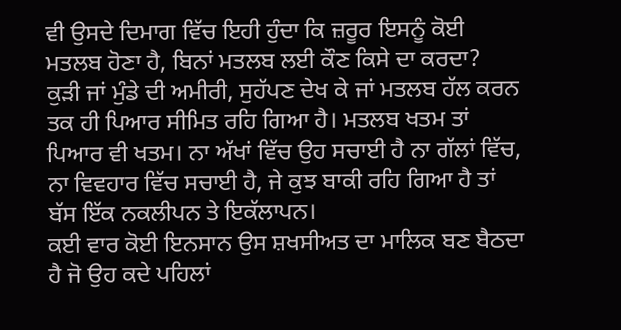ਵੀ ਉਸਦੇ ਦਿਮਾਗ ਵਿੱਚ ਇਹੀ ਹੁੰਦਾ ਕਿ ਜ਼ਰੂਰ ਇਸਨੂੰ ਕੋਈ ਮਤਲਬ ਹੋਣਾ ਹੈ, ਬਿਨਾਂ ਮਤਲਬ ਲਈ ਕੌਣ ਕਿਸੇ ਦਾ ਕਰਦਾ?
ਕੁੜੀ ਜਾਂ ਮੁੰਡੇ ਦੀ ਅਮੀਰੀ, ਸੁਹੱਪਣ ਦੇਖ ਕੇ ਜਾਂ ਮਤਲਬ ਹੱਲ ਕਰਨ ਤਕ ਹੀ ਪਿਆਰ ਸੀਮਿਤ ਰਹਿ ਗਿਆ ਹੈ। ਮਤਲਬ ਖਤਮ ਤਾਂ ਪਿਆਰ ਵੀ ਖਤਮ। ਨਾ ਅੱਖਾਂ ਵਿੱਚ ਉਹ ਸਚਾਈ ਹੈ ਨਾ ਗੱਲਾਂ ਵਿੱਚ, ਨਾ ਵਿਵਹਾਰ ਵਿੱਚ ਸਚਾਈ ਹੈ, ਜੇ ਕੁਝ ਬਾਕੀ ਰਹਿ ਗਿਆ ਹੈ ਤਾਂ ਬੱਸ ਇੱਕ ਨਕਲੀਪਨ ਤੇ ਇਕੱਲਾਪਨ।
ਕਈ ਵਾਰ ਕੋਈ ਇਨਸਾਨ ਉਸ ਸ਼ਖਸੀਅਤ ਦਾ ਮਾਲਿਕ ਬਣ ਬੈਠਦਾ ਹੈ ਜੋ ਉਹ ਕਦੇ ਪਹਿਲਾਂ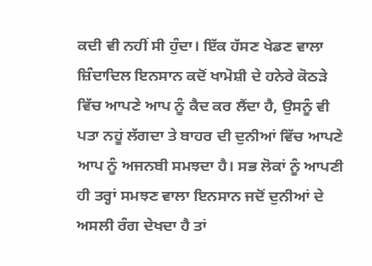ਕਦੀ ਵੀ ਨਹੀਂ ਸੀ ਹੁੰਦਾ। ਇੱਕ ਹੱਸਣ ਖੇਡਣ ਵਾਲਾ ਜ਼ਿੰਦਾਦਿਲ ਇਨਸਾਨ ਕਦੋਂ ਖਾਮੋਸ਼ੀ ਦੇ ਹਨੇਰੇ ਕੋਠੜੇ ਵਿੱਚ ਆਪਣੇ ਆਪ ਨੂੰ ਕੈਦ ਕਰ ਲੈਂਦਾ ਹੈ, ਉਸਨੂੰ ਵੀ ਪਤਾ ਨਹੂਂ ਲੱਗਦਾ ਤੇ ਬਾਹਰ ਦੀ ਦੁਨੀਆਂ ਵਿੱਚ ਆਪਣੇ ਆਪ ਨੂੰ ਅਜਨਬੀ ਸਮਝਦਾ ਹੈ। ਸਭ ਲੋਕਾਂ ਨੂੰ ਆਪਣੀ ਹੀ ਤਰ੍ਹਾਂ ਸਮਝਣ ਵਾਲਾ ਇਨਸਾਨ ਜਦੋਂ ਦੁਨੀਆਂ ਦੇ ਅਸਲੀ ਰੰਗ ਦੇਖਦਾ ਹੈ ਤਾਂ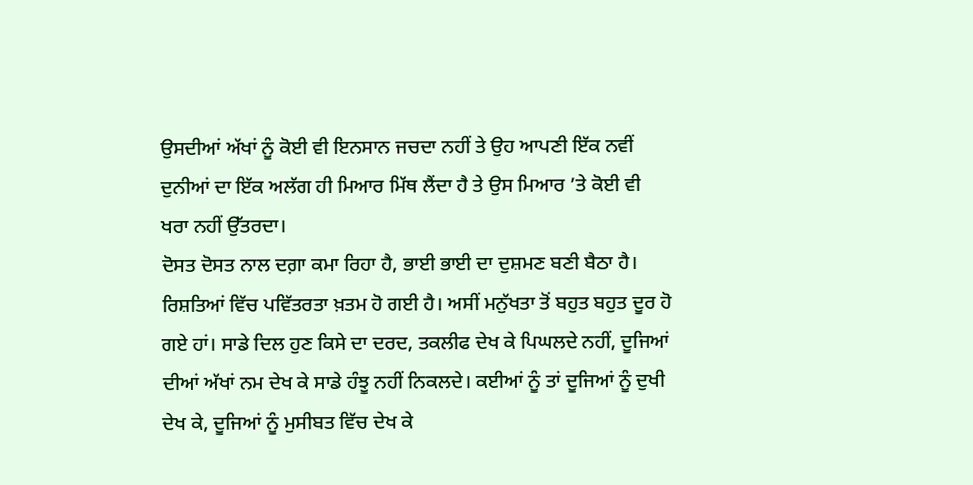ਉਸਦੀਆਂ ਅੱਖਾਂ ਨੂੰ ਕੋਈ ਵੀ ਇਨਸਾਨ ਜਚਦਾ ਨਹੀਂ ਤੇ ਉਹ ਆਪਣੀ ਇੱਕ ਨਵੀਂ ਦੁਨੀਆਂ ਦਾ ਇੱਕ ਅਲੱਗ ਹੀ ਮਿਆਰ ਮਿੱਥ ਲੈਂਦਾ ਹੈ ਤੇ ਉਸ ਮਿਆਰ ’ਤੇ ਕੋਈ ਵੀ ਖਰਾ ਨਹੀਂ ਉੱਤਰਦਾ।
ਦੋਸਤ ਦੋਸਤ ਨਾਲ ਦਗ਼ਾ ਕਮਾ ਰਿਹਾ ਹੈ, ਭਾਈ ਭਾਈ ਦਾ ਦੁਸ਼ਮਣ ਬਣੀ ਬੈਠਾ ਹੈ। ਰਿਸ਼ਤਿਆਂ ਵਿੱਚ ਪਵਿੱਤਰਤਾ ਖ਼ਤਮ ਹੋ ਗਈ ਹੈ। ਅਸੀਂ ਮਨੁੱਖਤਾ ਤੋਂ ਬਹੁਤ ਬਹੁਤ ਦੂਰ ਹੋ ਗਏ ਹਾਂ। ਸਾਡੇ ਦਿਲ ਹੁਣ ਕਿਸੇ ਦਾ ਦਰਦ, ਤਕਲੀਫ ਦੇਖ ਕੇ ਪਿਘਲਦੇ ਨਹੀਂ, ਦੂਜਿਆਂ ਦੀਆਂ ਅੱਖਾਂ ਨਮ ਦੇਖ ਕੇ ਸਾਡੇ ਹੰਝੂ ਨਹੀਂ ਨਿਕਲਦੇ। ਕਈਆਂ ਨੂੰ ਤਾਂ ਦੂਜਿਆਂ ਨੂੰ ਦੁਖੀ ਦੇਖ ਕੇ, ਦੂਜਿਆਂ ਨੂੰ ਮੁਸੀਬਤ ਵਿੱਚ ਦੇਖ ਕੇ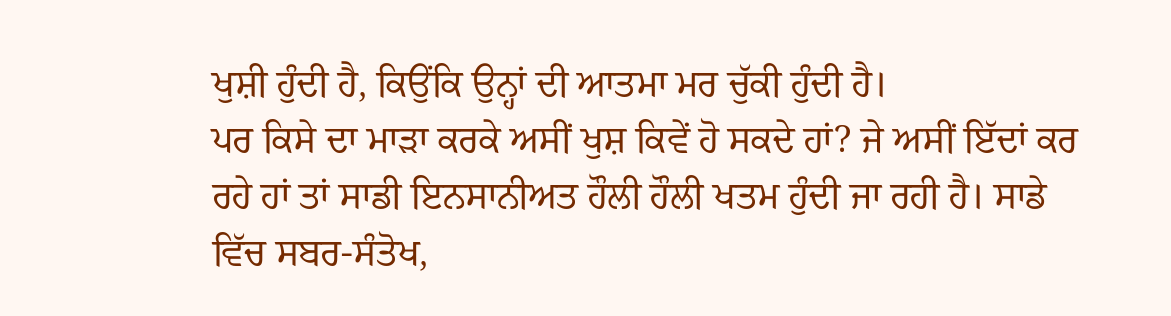ਖੁਸ਼ੀ ਹੁੰਦੀ ਹੈ, ਕਿਉਂਕਿ ਉਨ੍ਹਾਂ ਦੀ ਆਤਮਾ ਮਰ ਚੁੱਕੀ ਹੁੰਦੀ ਹੈ।
ਪਰ ਕਿਸੇ ਦਾ ਮਾੜਾ ਕਰਕੇ ਅਸੀਂ ਖੁਸ਼ ਕਿਵੇਂ ਹੋ ਸਕਦੇ ਹਾਂ? ਜੇ ਅਸੀਂ ਇੱਦਾਂ ਕਰ ਰਹੇ ਹਾਂ ਤਾਂ ਸਾਡੀ ਇਨਸਾਨੀਅਤ ਹੌਲੀ ਹੌਲੀ ਖਤਮ ਹੁੰਦੀ ਜਾ ਰਹੀ ਹੈ। ਸਾਡੇ ਵਿੱਚ ਸਬਰ-ਸੰਤੋਖ,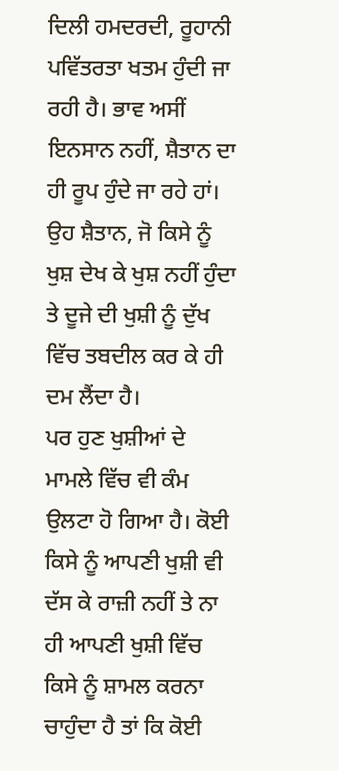ਦਿਲੀ ਹਮਦਰਦੀ, ਰੂਹਾਨੀ ਪਵਿੱਤਰਤਾ ਖਤਮ ਹੁੰਦੀ ਜਾ ਰਹੀ ਹੈ। ਭਾਵ ਅਸੀਂ ਇਨਸਾਨ ਨਹੀਂ, ਸ਼ੈਤਾਨ ਦਾ ਹੀ ਰੂਪ ਹੁੰਦੇ ਜਾ ਰਹੇ ਹਾਂ। ਉਹ ਸ਼ੈਤਾਨ, ਜੋ ਕਿਸੇ ਨੂੰ ਖੁਸ਼ ਦੇਖ ਕੇ ਖੁਸ਼ ਨਹੀਂ ਹੁੰਦਾ ਤੇ ਦੂਜੇ ਦੀ ਖੁਸ਼ੀ ਨੂੰ ਦੁੱਖ ਵਿੱਚ ਤਬਦੀਲ ਕਰ ਕੇ ਹੀ ਦਮ ਲੈਂਦਾ ਹੈ।
ਪਰ ਹੁਣ ਖੁਸ਼ੀਆਂ ਦੇ ਮਾਮਲੇ ਵਿੱਚ ਵੀ ਕੰਮ ਉਲਟਾ ਹੋ ਗਿਆ ਹੈ। ਕੋਈ ਕਿਸੇ ਨੂੰ ਆਪਣੀ ਖੁਸ਼ੀ ਵੀ ਦੱਸ ਕੇ ਰਾਜ਼ੀ ਨਹੀਂ ਤੇ ਨਾ ਹੀ ਆਪਣੀ ਖੁਸ਼ੀ ਵਿੱਚ ਕਿਸੇ ਨੂੰ ਸ਼ਾਮਲ ਕਰਨਾ ਚਾਹੁੰਦਾ ਹੈ ਤਾਂ ਕਿ ਕੋਈ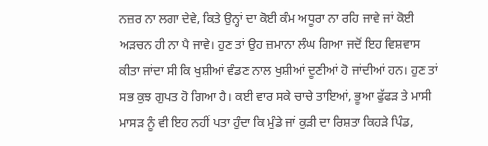ਨਜ਼ਰ ਨਾ ਲਗਾ ਦੇਵੇ, ਕਿਤੇ ਉਨ੍ਹਾਂ ਦਾ ਕੋਈ ਕੰਮ ਅਧੂਰਾ ਨਾ ਰਹਿ ਜਾਵੇ ਜਾਂ ਕੋਈ ਅੜਚਨ ਹੀ ਨਾ ਪੈ ਜਾਵੇ। ਹੁਣ ਤਾਂ ਉਹ ਜ਼ਮਾਨਾ ਲੰਘ ਗਿਆ ਜਦੋਂ ਇਹ ਵਿਸ਼ਵਾਸ ਕੀਤਾ ਜਾਂਦਾ ਸੀ ਕਿ ਖੁਸ਼ੀਆਂ ਵੰਡਣ ਨਾਲ ਖੁਸ਼ੀਆਂ ਦੂਣੀਆਂ ਹੋ ਜਾਂਦੀਆਂ ਹਨ। ਹੁਣ ਤਾਂ ਸਭ ਕੁਝ ਗੁਪਤ ਹੋ ਗਿਆ ਹੈ। ਕਈ ਵਾਰ ਸਕੇ ਚਾਚੇ ਤਾਇਆਂ, ਭੂਆ ਫੁੱਫੜ ਤੇ ਮਾਸੀ ਮਾਸੜ ਨੂੰ ਵੀ ਇਹ ਨਹੀਂ ਪਤਾ ਹੁੰਦਾ ਕਿ ਮੁੰਡੇ ਜਾਂ ਕੁੜੀ ਦਾ ਰਿਸ਼ਤਾ ਕਿਹੜੇ ਪਿੰਡ,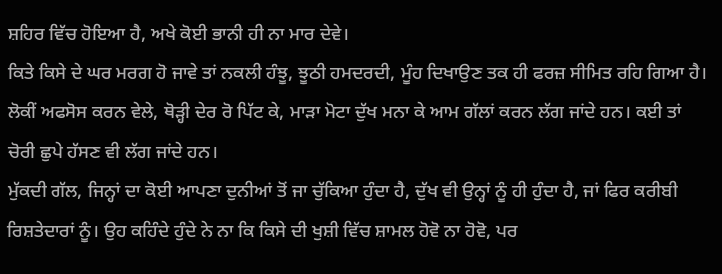ਸ਼ਹਿਰ ਵਿੱਚ ਹੋਇਆ ਹੈ, ਅਖੇ ਕੋਈ ਭਾਨੀ ਹੀ ਨਾ ਮਾਰ ਦੇਵੇ।
ਕਿਤੇ ਕਿਸੇ ਦੇ ਘਰ ਮਰਗ ਹੋ ਜਾਵੇ ਤਾਂ ਨਕਲੀ ਹੰਝੂ, ਝੂਠੀ ਹਮਦਰਦੀ, ਮੂੰਹ ਦਿਖਾਉਣ ਤਕ ਹੀ ਫਰਜ਼ ਸੀਮਿਤ ਰਹਿ ਗਿਆ ਹੈ। ਲੋਕੀਂ ਅਫਸੋਸ ਕਰਨ ਵੇਲੇ, ਥੋੜ੍ਹੀ ਦੇਰ ਰੋ ਪਿੱਟ ਕੇ, ਮਾੜਾ ਮੋਟਾ ਦੁੱਖ ਮਨਾ ਕੇ ਆਮ ਗੱਲਾਂ ਕਰਨ ਲੱਗ ਜਾਂਦੇ ਹਨ। ਕਈ ਤਾਂ ਚੋਰੀ ਛੁਪੇ ਹੱਸਣ ਵੀ ਲੱਗ ਜਾਂਦੇ ਹਨ।
ਮੁੱਕਦੀ ਗੱਲ, ਜਿਨ੍ਹਾਂ ਦਾ ਕੋਈ ਆਪਣਾ ਦੁਨੀਆਂ ਤੋਂ ਜਾ ਚੁੱਕਿਆ ਹੁੰਦਾ ਹੈ, ਦੁੱਖ ਵੀ ਉਨ੍ਹਾਂ ਨੂੰ ਹੀ ਹੁੰਦਾ ਹੈ, ਜਾਂ ਫਿਰ ਕਰੀਬੀ ਰਿਸ਼ਤੇਦਾਰਾਂ ਨੂੰ। ਉਹ ਕਹਿੰਦੇ ਹੁੰਦੇ ਨੇ ਨਾ ਕਿ ਕਿਸੇ ਦੀ ਖੁਸ਼ੀ ਵਿੱਚ ਸ਼ਾਮਲ ਹੋਵੋ ਨਾ ਹੋਵੋ, ਪਰ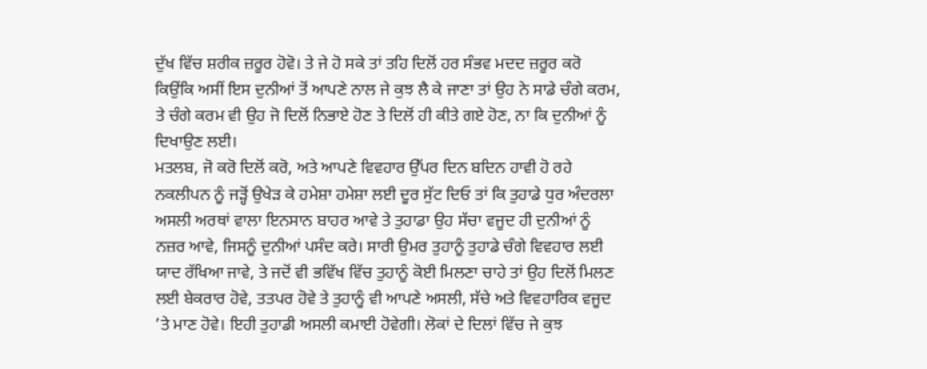ਦੁੱਖ ਵਿੱਚ ਸ਼ਰੀਕ ਜ਼ਰੂਰ ਹੋਵੋ। ਤੇ ਜੇ ਹੋ ਸਕੇ ਤਾਂ ਤਹਿ ਦਿਲੋਂ ਹਰ ਸੰਭਵ ਮਦਦ ਜ਼ਰੂਰ ਕਰੋ ਕਿਉਂਕਿ ਅਸੀਂ ਇਸ ਦੁਨੀਆਂ ਤੋਂ ਆਪਣੇ ਨਾਲ ਜੇ ਕੁਝ ਲੈ ਕੇ ਜਾਣਾ ਤਾਂ ਉਹ ਨੇ ਸਾਡੇ ਚੰਗੇ ਕਰਮ, ਤੇ ਚੰਗੇ ਕਰਮ ਵੀ ਉਹ ਜੋ ਦਿਲੋਂ ਨਿਭਾਏ ਹੋਣ ਤੇ ਦਿਲੋਂ ਹੀ ਕੀਤੇ ਗਏ ਹੋਣ, ਨਾ ਕਿ ਦੁਨੀਆਂ ਨੂੰ ਦਿਖਾਉਣ ਲਈ।
ਮਤਲਬ, ਜੋ ਕਰੋ ਦਿਲੋਂ ਕਰੋ, ਅਤੇ ਆਪਣੇ ਵਿਵਹਾਰ ਉੱਪਰ ਦਿਨ ਬਦਿਨ ਹਾਵੀ ਹੋ ਰਹੇ ਨਕਲੀਪਨ ਨੂੰ ਜੜ੍ਹੋਂ ਉਖੇੜ ਕੇ ਹਮੇਸ਼ਾ ਹਮੇਸ਼ਾ ਲਈ ਦੂਰ ਸੁੱਟ ਦਿਓ ਤਾਂ ਕਿ ਤੁਹਾਡੇ ਧੁਰ ਅੰਦਰਲਾ ਅਸਲੀ ਅਰਥਾਂ ਵਾਲਾ ਇਨਸਾਨ ਬਾਹਰ ਆਵੇ ਤੇ ਤੁਹਾਡਾ ਉਹ ਸੱਚਾ ਵਜੂਦ ਹੀ ਦੁਨੀਆਂ ਨੂੰ ਨਜ਼ਰ ਆਵੇ, ਜਿਸਨੂੰ ਦੁਨੀਆਂ ਪਸੰਦ ਕਰੇ। ਸਾਰੀ ਉਮਰ ਤੁਹਾਨੂੰ ਤੁਹਾਡੇ ਚੰਗੇ ਵਿਵਹਾਰ ਲਈ ਯਾਦ ਰੱਖਿਆ ਜਾਵੇ, ਤੇ ਜਦੋਂ ਵੀ ਭਵਿੱਖ ਵਿੱਚ ਤੁਹਾਨੂੰ ਕੋਈ ਮਿਲਣਾ ਚਾਹੇ ਤਾਂ ਉਹ ਦਿਲੋਂ ਮਿਲਣ ਲਈ ਬੇਕਰਾਰ ਹੋਵੇ, ਤਤਪਰ ਹੋਵੇ ਤੇ ਤੁਹਾਨੂੰ ਵੀ ਆਪਣੇ ਅਸਲੀ, ਸੱਚੇ ਅਤੇ ਵਿਵਹਾਰਿਕ ਵਜੂਦ ’ਤੇ ਮਾਣ ਹੋਵੇ। ਇਹੀ ਤੁਹਾਡੀ ਅਸਲੀ ਕਮਾਈ ਹੋਵੇਗੀ। ਲੋਕਾਂ ਦੇ ਦਿਲਾਂ ਵਿੱਚ ਜੇ ਕੁਝ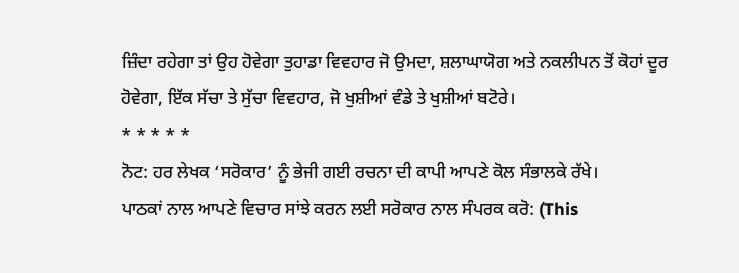ਜ਼ਿੰਦਾ ਰਹੇਗਾ ਤਾਂ ਉਹ ਹੋਵੇਗਾ ਤੁਹਾਡਾ ਵਿਵਹਾਰ ਜੋ ਉਮਦਾ, ਸ਼ਲਾਘਾਯੋਗ ਅਤੇ ਨਕਲੀਪਨ ਤੋਂ ਕੋਹਾਂ ਦੂਰ ਹੋਵੇਗਾ, ਇੱਕ ਸੱਚਾ ਤੇ ਸੁੱਚਾ ਵਿਵਹਾਰ, ਜੋ ਖੁਸ਼ੀਆਂ ਵੰਡੇ ਤੇ ਖੁਸ਼ੀਆਂ ਬਟੋਰੇ।
* * * * *
ਨੋਟ: ਹਰ ਲੇਖਕ ‘ਸਰੋਕਾਰ’ ਨੂੰ ਭੇਜੀ ਗਈ ਰਚਨਾ ਦੀ ਕਾਪੀ ਆਪਣੇ ਕੋਲ ਸੰਭਾਲਕੇ ਰੱਖੇ।
ਪਾਠਕਾਂ ਨਾਲ ਆਪਣੇ ਵਿਚਾਰ ਸਾਂਝੇ ਕਰਨ ਲਈ ਸਰੋਕਾਰ ਨਾਲ ਸੰਪਰਕ ਕਰੋ: (This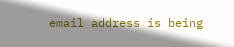email address is being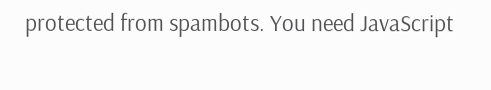protected from spambots. You need JavaScript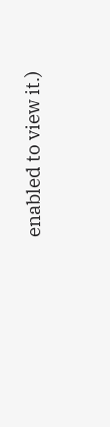enabled to view it.)